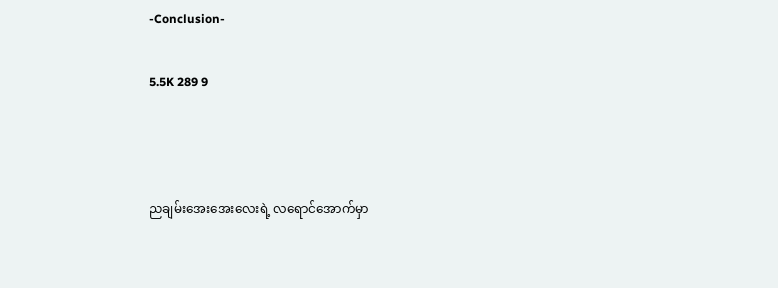-Conclusion-

5.5K 289 9



ညချမ်းအေးအေးလေးရဲ့ လရောင်အောက်မှာ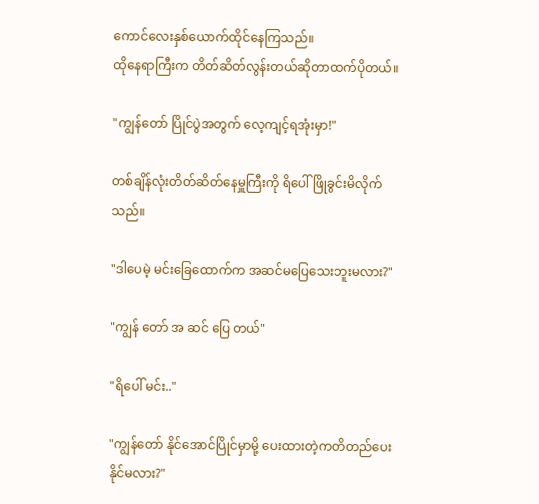ကောင်လေးနှစ်ယောက်ထိုင်နေကြသည်။
ထိုနေရာကြီးက တိတ်ဆိတ်လွန်းတယ်ဆိုတာထက်ပိုတယ်။

"ကျွန်တော် ပြိုင်ပွဲအတွက် လေ့ကျင့်ရအုံးမှာ!"

တစ်ချိန်လုံးတိတ်ဆိတ်နေမှူကြီးကို ရိပေါ်ဖြိုခွင်းမိလိုက်သည်။

"ဒါပေမဲ့ မင်းခြေထောက်က အဆင်မပြေသေးဘူးမလား?"

"ကျွန် တော် အ ဆင် ပြေ တယ်"

"ရိပေါ် မင်း.."

"ကျွန်တော် နိုင်အောင်ပြိုင်မှာမို့ ပေးထားတဲ့ကတိတည်ပေးနိုင်မလား?"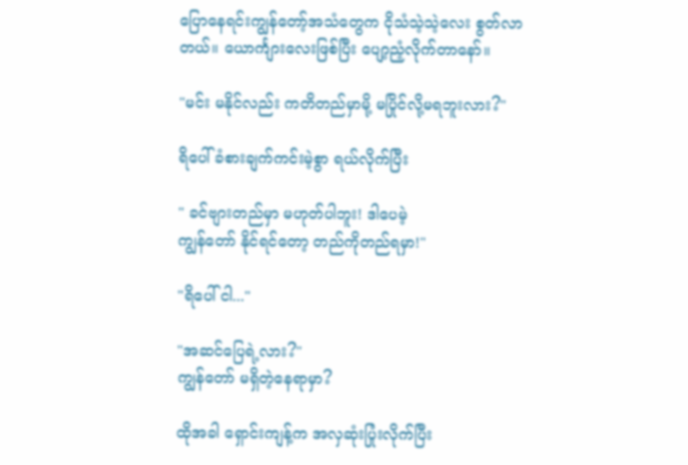ပြောနေရင်းကျွန်တော့်အသံတွေက ငိုသံသဲ့သဲ့လေး စွတ်လာတယ်။ ယောင်္ကျားလေးဖြစ်ပြီး ပျော့ညံ့လိုက်တာနော်။

"မင်း မနိုင်လည်း ကတိတည်မှာမို့ မပြိုင်လို့မရဘူးလား?"

ရိပေါ် ခံစားချက်ကင်းမဲ့စွာ ရယ်လိုက်ပြီး

" ခင်ဗျားတည်မှာ မဟုတ်ပါဘူး! ဒါပေမဲ့
ကျွန်တော် နိုင်ရင်တော့ တည်ကိုတည်ရမှာ!"

"ရိပေါ် ငါ..."

"အဆင်ပြေရဲ့လား?"
ကျွန်တော် မရှိတဲ့နေရာမှာ?

ထိုအခါ ရှောင်းကျန့်က အလှဆုံးပြုံးလိုက်ပြီး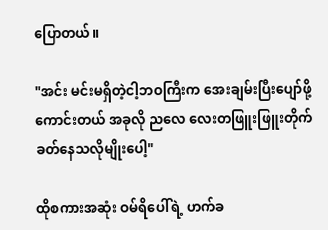ပြောတယ်။

"အင်း မင်းမရှိတဲ့ငါ့ဘဝကြီးက အေးချမ်းပြီးပျော်ဖို့ကောင်းတယ် အခုလို ညလေ လေးတဖြူးဖြူးတိုက်ခတ်နေသလိုမျိုးပေါ့"

ထိုစကားအဆုံး ဝမ်ရိပေါ်ရဲ့ ဟက်ခ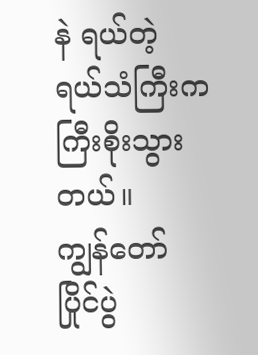နဲ ရယ်တဲ့ ရယ်သံကြီးက ကြီးစိုးသွားတယ်။
ကျွန်တော် ပြိုင်ပွဲ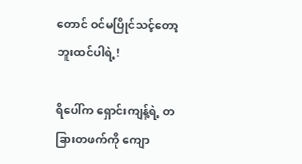တောင် ဝင်မပြိုင်သင့်တော့ဘူးထင်ပါရဲ့!

ရိပေါ်က ရှောင်းကျန့်ရဲ့ တခြားတဖက်ကို ကျော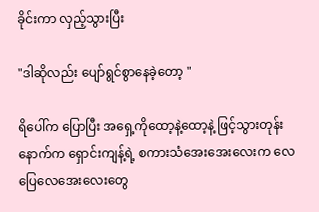ခိုင်းကာ လှည့်သွားပြီး

"ဒါဆိုလည်း ပျော်ရွင်စွာနေခဲ့တော့ "

ရိပေါ်က ပြောပြီး အရှေ့ကိုထော့နဲ့ထော့နဲ့ ဖြင့်သွားတုန်း နောက်က ရှောင်းကျန့်ရဲ့ စကားသံအေးအေးလေးက လေပြေလေအေးလေးတွေ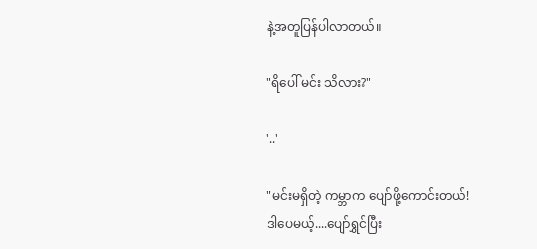နဲ့အတူပြန်ပါလာတယ်။

"ရိပေါ် မင်း သိလား?"

'..'

"မင်းမရှိတဲ့ ကမ္ဘာက ပျော်ဖို့ကောင်းတယ်!
ဒါပေမယ့်....ပျော်ရွှင်ပြီး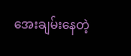အေးချမ်းနေတဲ့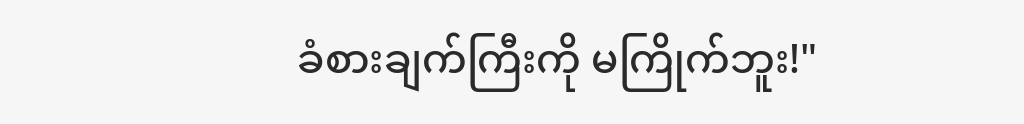ခံစားချက်ကြီးကို မကြိုက်ဘူး!"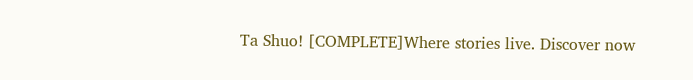Ta Shuo! [COMPLETE]Where stories live. Discover now